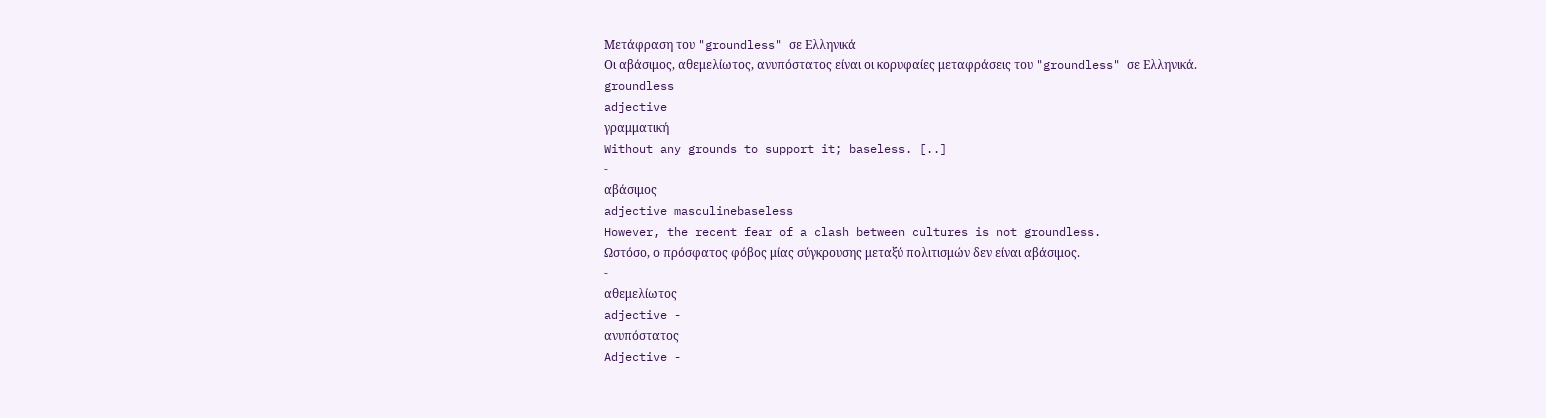Μετάφραση του "groundless" σε Ελληνικά
Οι αβάσιμος, αθεμελίωτος, ανυπόστατος είναι οι κορυφαίες μεταφράσεις του "groundless" σε Ελληνικά.
groundless
adjective
γραμματική
Without any grounds to support it; baseless. [..]
-
αβάσιμος
adjective masculinebaseless
However, the recent fear of a clash between cultures is not groundless.
Ωστόσο, ο πρόσφατος φόβος μίας σύγκρουσης μεταξύ πολιτισμών δεν είναι αβάσιμος.
-
αθεμελίωτος
adjective -
ανυπόστατος
Adjective -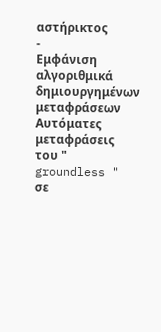αστήρικτος
-
Εμφάνιση αλγοριθμικά δημιουργημένων μεταφράσεων
Αυτόματες μεταφράσεις του " groundless " σε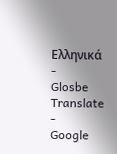Ελληνικά
-
Glosbe Translate
-
Google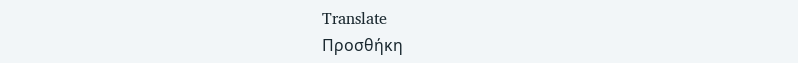Translate
Προσθήκη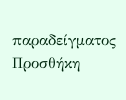παραδείγματος
Προσθήκη